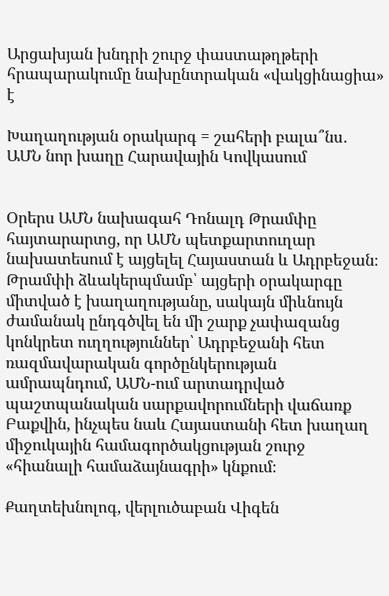Արցախյան խնդրի շուրջ փաստաթղթերի հրապարակումը նախընտրական «վակցինացիա» է

Խաղաղության օրակարգ = շահերի բալա՞նս․ ԱՄՆ նոր խաղը Հարավային Կովկասում


Օրերս ԱՄՆ նախագահ Դոնալդ Թրամփը հայտարարտց, որ ԱՄՆ պետքարտուղար նախատեսում է այցելել Հայաստան և Ադրբեջան։ Թրամփի ձևակերպմամբ՝ այցերի օրակարգը միտված է խաղաղությանը, սակայն միևնույն ժամանակ ընդգծվել են մի շարք չափազանց կոնկրետ ուղղություններ՝ Ադրբեջանի հետ ռազմավարական գործընկերության ամրապնդում, ԱՄՆ-ում արտադրված պաշտպանական սարքավորումների վաճառք Բաքվին, ինչպես նաև Հայաստանի հետ խաղաղ միջուկային համագործակցության շուրջ «հիանալի համաձայնագրի» կնքում։

Քաղտեխնոլոգ, վերլուծաբան Վիգեն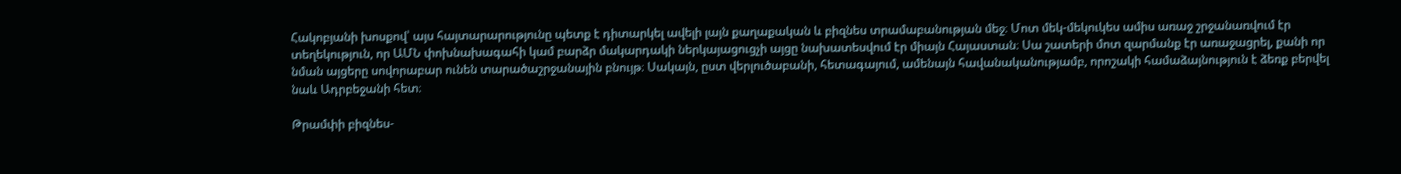Հակոբյանի խոսքով՝ այս հայտարարությունը պետք է դիտարկել ավելի լայն քաղաքական և բիզնես տրամաբանության մեջ։ Մոտ մեկ-մեկուկես ամիս առաջ շրջանառվում էր տեղեկություն, որ ԱՄՆ փոխնախագահի կամ բարձր մակարդակի ներկայացուցչի այցը նախատեսվում էր միայն Հայաստան։ Սա շատերի մոտ զարմանք էր առաջացրել, քանի որ նման այցերը սովորաբար ունեն տարածաշրջանային բնույթ։ Սակայն, ըստ վերլուծաբանի, հետագայում, ամենայն հավանականությամբ, որոշակի համաձայնություն է ձեռք բերվել նաև Ադրբեջանի հետ։

Թրամփի բիզնես-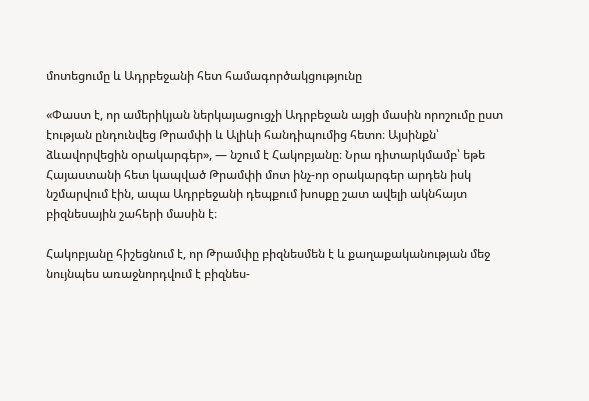մոտեցումը և Ադրբեջանի հետ համագործակցությունը

«Փաստ է, որ ամերիկյան ներկայացուցչի Ադրբեջան այցի մասին որոշումը ըստ էության ընդունվեց Թրամփի և Ալիևի հանդիպումից հետո։ Այսինքն՝ ձևավորվեցին օրակարգեր», — նշում է Հակոբյանը։ Նրա դիտարկմամբ՝ եթե Հայաստանի հետ կապված Թրամփի մոտ ինչ-որ օրակարգեր արդեն իսկ նշմարվում էին, ապա Ադրբեջանի դեպքում խոսքը շատ ավելի ակնհայտ բիզնեսային շահերի մասին է։

Հակոբյանը հիշեցնում է, որ Թրամփը բիզնեսմեն է և քաղաքականության մեջ նույնպես առաջնորդվում է բիզնես-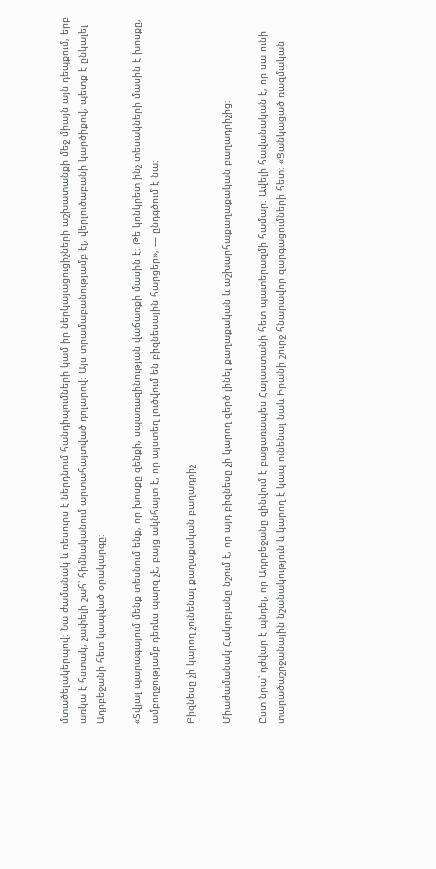մտածելակերպով։ Նա ժամանակ և ռեսուրս է ներդնում հանդիպումների կամ իր ներկայացուցիչների աշխատանքի մեջ միայն այն դեպքում, երբ առկա է հստակ, չափելի շահ՝ հիմնականում արտահայտված դոլարով։ Այս տրամաբանությամբ էլ, վերլուծաբանի կարծիքով, պետք է ընկալել Ադրբեջանի հետ կապված օրակարգը։

«Տվյալ պարագայում մենք տեսնում ենք, որ խոսքը զենքի, սպառազինության վաճառքի մասին է։ Թե կոնկրետ ինչ տեսակների մասին է խոսքը, ամբողջությամբ դեռևս պարզ չէ, բայց ակնհայտ է, որ այստեղ լուծվում են բիզնեսային հարցեր», — ընդգծում է նա։

Բիզնեսը չի կարող չունենալ քաղաքական բաղադրիչ

Միաժամանակ Հակոբյանը նշում է, որ այդ բիզնեսը չի կարող զերծ լինել քաղաքական և աշխարհաքաղաքական բաղադրիչից։

Ըստ նրա՝ դժվար է պնդել, որ Ադրբեջանը զինվում է բացառապես Հայաստանի հետ պատերազմի համար։ Ավելի հավանական է, որ սա ունի տարածաշրջանային նշանակություն և կարող է կապ ունենալ նաև Իրանի շուրջ հնարավոր զարգացումների հետ։ «Ցանկացած ռազմական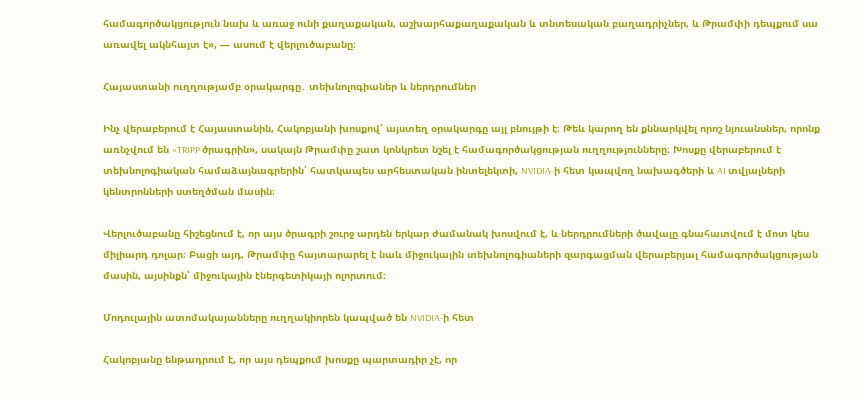համագործակցություն նախ և առաջ ունի քաղաքական, աշխարհաքաղաքական և տնտեսական բաղադրիչներ, և Թրամփի դեպքում սա առավել ակնհայտ է», — ասում է վերլուծաբանը։

Հայաստանի ուղղությամբ օրակարգը․ տեխնոլոգիաներ և ներդրումներ

Ինչ վերաբերում է Հայաստանին, Հակոբյանի խոսքով՝ այստեղ օրակարգը այլ բնույթի է։ Թեև կարող են քննարկվել որոշ նյուանսներ, որոնք առնչվում են «TRIPP ծրագրին», սակայն Թրամփը շատ կոնկրետ նշել է համագործակցության ուղղությունները։ Խոսքը վերաբերում է տեխնոլոգիական համաձայնագրերին՝ հատկապես արհեստական ինտելեկտի, NVIDIA-ի հետ կապվող նախագծերի և AI տվյալների կենտրոնների ստեղծման մասին։

Վերլուծաբանը հիշեցնում է, որ այս ծրագրի շուրջ արդեն երկար ժամանակ խոսվում է, և ներդրումների ծավալը գնահատվում է մոտ կես միլիարդ դոլար։ Բացի այդ, Թրամփը հայտարարել է նաև միջուկային տեխնոլոգիաների զարգացման վերաբերյալ համագործակցության մասին, այսինքն՝ միջուկային էներգետիկայի ոլորտում։

Մոդուլային ատոմակայանները ուղղակիորեն կապված են NVIDIA-ի հետ

Հակոբյանը ենթադրում է, որ այս դեպքում խոսքը պարտադիր չէ, որ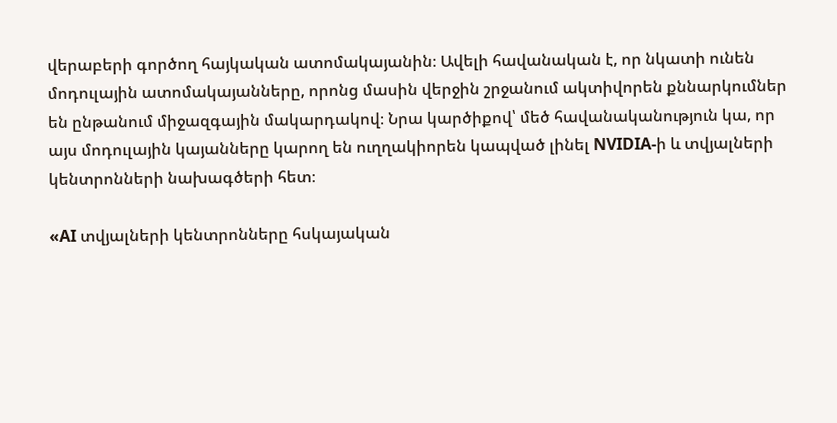վերաբերի գործող հայկական ատոմակայանին։ Ավելի հավանական է, որ նկատի ունեն մոդուլային ատոմակայանները, որոնց մասին վերջին շրջանում ակտիվորեն քննարկումներ են ընթանում միջազգային մակարդակով։ Նրա կարծիքով՝ մեծ հավանականություն կա, որ այս մոդուլային կայանները կարող են ուղղակիորեն կապված լինել NVIDIA-ի և տվյալների կենտրոնների նախագծերի հետ։

«AI տվյալների կենտրոնները հսկայական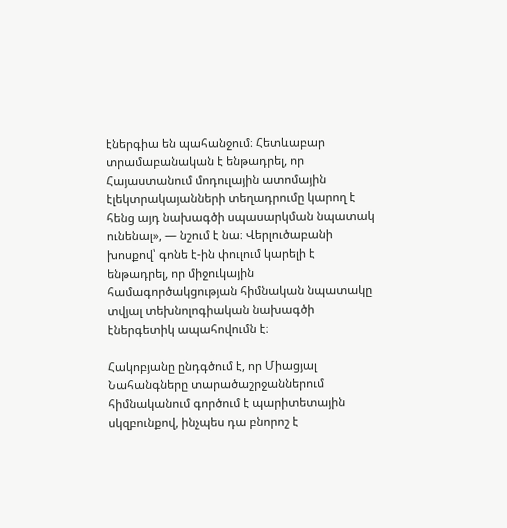էներգիա են պահանջում։ Հետևաբար տրամաբանական է ենթադրել, որ Հայաստանում մոդուլային ատոմային էլեկտրակայանների տեղադրումը կարող է հենց այդ նախագծի սպասարկման նպատակ ունենալ», — նշում է նա։ Վերլուծաբանի խոսքով՝ գոնե է-ին փուլում կարելի է ենթադրել, որ միջուկային համագործակցության հիմնական նպատակը տվյալ տեխնոլոգիական նախագծի էներգետիկ ապահովումն է։

Հակոբյանը ընդգծում է, որ Միացյալ Նահանգները տարածաշրջաններում հիմնականում գործում է պարիտետային սկզբունքով, ինչպես դա բնորոշ է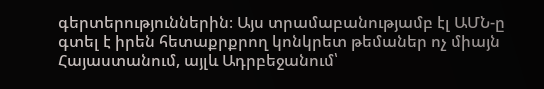գերտերություններին։ Այս տրամաբանությամբ էլ ԱՄՆ-ը գտել է իրեն հետաքրքրող կոնկրետ թեմաներ ոչ միայն Հայաստանում, այլև Ադրբեջանում՝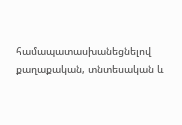համապատասխանեցնելով քաղաքական, տնտեսական և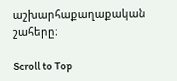աշխարհաքաղաքական շահերը։

Scroll to Top